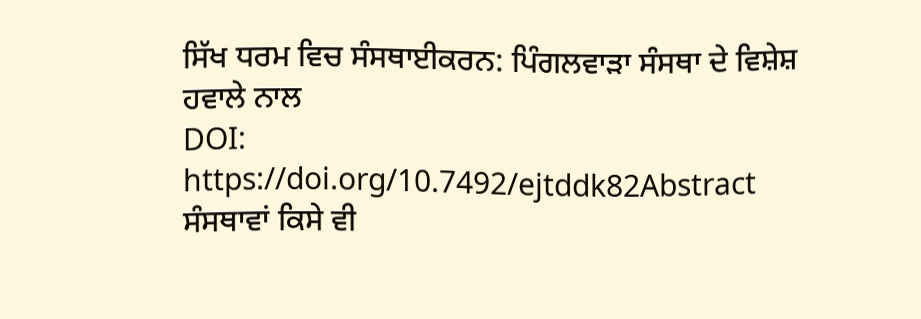ਸਿੱਖ ਧਰਮ ਵਿਚ ਸੰਸਥਾਈਕਰਨ: ਪਿੰਗਲਵਾੜਾ ਸੰਸਥਾ ਦੇ ਵਿਸ਼ੇਸ਼ ਹਵਾਲੇ ਨਾਲ
DOI:
https://doi.org/10.7492/ejtddk82Abstract
ਸੰਸਥਾਵਾਂ ਕਿਸੇ ਵੀ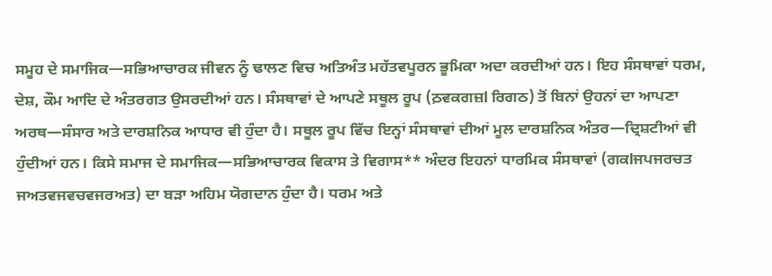ਸਮੂਹ ਦੇ ਸਮਾਜਿਕ—ਸਭਿਆਚਾਰਕ ਜੀਵਨ ਨੂੰ ਢਾਲਣ ਵਿਚ ਅਤਿਅੰਤ ਮਹੱਤਵਪੂਰਨ ਭੂਮਿਕਾ ਅਦਾ ਕਰਦੀਆਂ ਹਨ। ਇਹ ਸੰਸਥਾਵਾਂ ਧਰਮ, ਦੇਸ਼, ਕੌਮ ਆਦਿ ਦੇ ਅੰਤਰਗਤ ਉਸਰਦੀਆਂ ਹਨ। ਸੰਸਥਾਵਾਂ ਦੇ ਆਪਣੇ ਸਥੂਲ ਰੂਪ (ਠ਼ਵਕਗਜ਼l ਰਿਗਠ) ਤੋਂ ਬਿਨਾਂ ਉਹਨਾਂ ਦਾ ਆਪਣਾ ਅਰਥ—ਸੰਸਾਰ ਅਤੇ ਦਾਰਸ਼ਨਿਕ ਆਧਾਰ ਵੀ ਹੁੰਦਾ ਹੈ। ਸਥੂਲ ਰੂਪ ਵਿੱਚ ਇਨ੍ਹਾਂ ਸੰਸਥਾਵਾਂ ਦੀਆਂ ਮੂਲ ਦਾਰਸ਼ਨਿਕ ਅੰਤਰ—ਦ੍ਰਿਸ਼ਟੀਆਂ ਵੀ ਹੁੰਦੀਆਂ ਹਨ। ਕਿਸੇ ਸਮਾਜ ਦੇ ਸਮਾਜਿਕ—ਸਭਿਆਚਾਰਕ ਵਿਕਾਸ ਤੇ ਵਿਗਾਸ** ਅੰਦਰ ਇਹਨਾਂ ਧਾਰਮਿਕ ਸੰਸਥਾਵਾਂ (ਗਕlਜਪਜਰਚਤ ਜਅਤਵਜਵਚਵਜਰਅਤ) ਦਾ ਬੜਾ ਅਹਿਮ ਯੋਗਦਾਨ ਹੁੰਦਾ ਹੈ। ਧਰਮ ਅਤੇ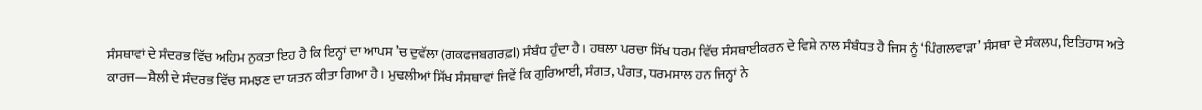ਸੰਸਥਾਵਾਂ ਦੇ ਸੰਦਰਭ ਵਿੱਚ ਅਹਿਮ ਨੁਕਤਾ ਇਹ ਹੈ ਕਿ ਇਨ੍ਹਾਂ ਦਾ ਆਪਸ ’ਚ ਦੁਵੱਲਾ (ਗਕਫਜਬਗਰਫ਼l) ਸੰਬੰਧ ਹੁੰਦਾ ਹੈ। ਹਥਲਾ ਪਰਚਾ ਸਿੱਖ ਧਰਮ ਵਿੱਚ ਸੰਸਥਾਈਕਰਨ ਦੇ ਵਿਸ਼ੇ ਨਾਲ ਸੰਬੰਧਤ ਹੈ ਜਿਸ ਨੂੰ ‘ਪਿੰਗਲਵਾੜਾ’ ਸੰਸਥਾ ਦੇ ਸੰਕਲਪ, ਇਤਿਹਾਸ ਅਤੇ ਕਾਰਜ—ਸ਼ੈਲੀ ਦੇ ਸੰਦਰਭ ਵਿੱਚ ਸਮਝਣ ਦਾ ਯਤਨ ਕੀਤਾ ਗਿਆ ਹੈ। ਮੁਢਲੀਆਂ ਸਿੱਖ ਸੰਸਥਾਵਾਂ ਜਿਵੇਂ ਕਿ ਗੁਰਿਆਈ, ਸੰਗਤ, ਪੰਗਤ, ਧਰਮਸਾਲ ਹਨ ਜਿਨ੍ਹਾਂ ਨੇ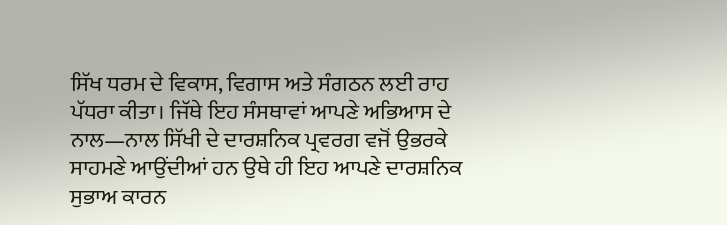ਸਿੱਖ ਧਰਮ ਦੇ ਵਿਕਾਸ, ਵਿਗਾਸ ਅਤੇ ਸੰਗਠਨ ਲਈ ਰਾਹ ਪੱਧਰਾ ਕੀਤਾ। ਜਿੱਥੇ ਇਹ ਸੰਸਥਾਵਾਂ ਆਪਣੇ ਅਭਿਆਸ ਦੇ ਨਾਲ—ਨਾਲ ਸਿੱਖੀ ਦੇ ਦਾਰਸ਼ਨਿਕ ਪ੍ਰਵਰਗ ਵਜੋਂ ਉਭਰਕੇ ਸਾਹਮਣੇ ਆਉਂਦੀਆਂ ਹਨ ਉਥੇ ਹੀ ਇਹ ਆਪਣੇ ਦਾਰਸ਼ਨਿਕ ਸੁਭਾਅ ਕਾਰਨ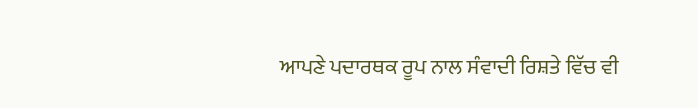ਆਪਣੇ ਪਦਾਰਥਕ ਰੂਪ ਨਾਲ ਸੰਵਾਦੀ ਰਿਸ਼ਤੇ ਵਿੱਚ ਵੀ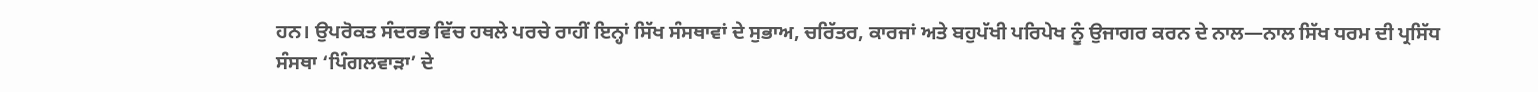ਹਨ। ਉਪਰੋਕਤ ਸੰਦਰਭ ਵਿੱਚ ਹਥਲੇ ਪਰਚੇ ਰਾਹੀਂ ਇਨ੍ਹਾਂ ਸਿੱਖ ਸੰਸਥਾਵਾਂ ਦੇ ਸੁਭਾਅ, ਚਰਿੱਤਰ, ਕਾਰਜਾਂ ਅਤੇ ਬਹੁਪੱਖੀ ਪਰਿਪੇਖ ਨੂੰ ਉਜਾਗਰ ਕਰਨ ਦੇ ਨਾਲ—ਨਾਲ ਸਿੱਖ ਧਰਮ ਦੀ ਪ੍ਰਸਿੱਧ ਸੰਸਥਾ ‘ਪਿੰਗਲਵਾੜਾ’ ਦੇ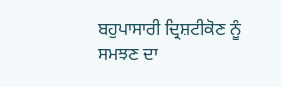ਬਹੁਪਾਸਾਰੀ ਦ੍ਰਿਸ਼ਟੀਕੋਣ ਨੂੰ ਸਮਝਣ ਦਾ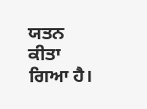ਯਤਨ ਕੀਤਾ ਗਿਆ ਹੈ।